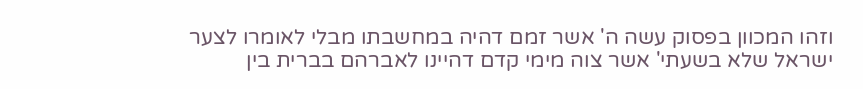וזהו המכוון בפסוק עשה ה' אשר זמם דהיה במחשבתו מבלי לאומרו לצער ישראל שלא בשעתי' אשר צוה מימי קדם דהיינו לאברהם בברית בין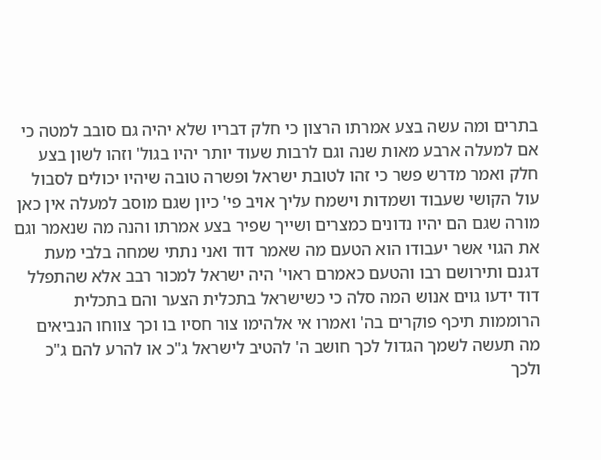בתרים ומה עשה בצע אמרתו הרצון כי חלק דבריו שלא יהיה גם סובב למטה כי אם למעלה ארבע מאות שנה וגם לרבות שעוד יותר יהיו בגול' וזהו לשון בצע חלק ואמר מדרש פשר כי זהו לטובת ישראל ופשרה טובה שיהיו יכולים לסבול עול הקושי שעבוד ושמדות וישמח עליך אויב פי' כיון שגם מוסב למעלה אין כאן מורה שגם הם יהיו נדונים כמצרים ושייך שפיר בצע אמרתו והנה מה שנאמר וגם את הגוי אשר יעבודו הוא הטעם מה שאמר דוד ואני נתתי שמחה בלבי מעת דגנם ותירושם רבו והטעם כאמרם ראוי' היה ישראל למכור רבב אלא שהתפלל דוד ידעו גוים אנוש המה סלה כי כשישראל בתכלית הצער והם בתכלית הרוממות תיכף פוקרים בה' ואמרו אי אלהימו צור חסיו בו וכך צווחו הנביאים מה תעשה לשמך הגדול לכך חושב ה' להטיב לישראל ג"כ או להרע להם ג"כ ולכך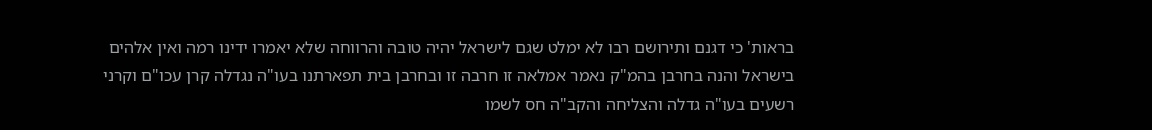בראות' כי דגנם ותירושם רבו לא ימלט שגם לישראל יהיה טובה והרווחה שלא יאמרו ידינו רמה ואין אלהים בישראל והנה בחרבן בהמ"ק נאמר אמלאה זו חרבה זו ובחרבן בית תפארתנו בעו"ה נגדלה קרן עכו"ם וקרני רשעים בעו"ה גדלה והצליחה והקב"ה חס לשמו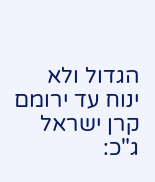הגדול ולא ינוח עד ירומם קרן ישראל ג"כ: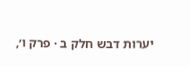יערות דבש חלק ב · פרק ו׳,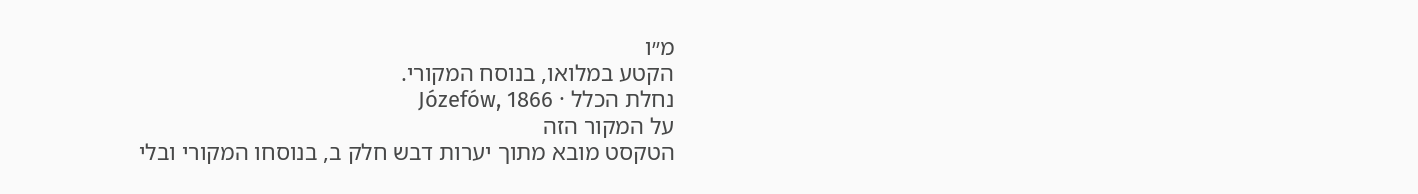מ״ו
הקטע במלואו, בנוסח המקורי.
נחלת הכלל · Józefów, 1866
על המקור הזה
הטקסט מובא מתוך יערות דבש חלק ב, בנוסחו המקורי ובלי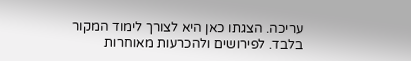עריכה. הצגתו כאן היא לצורך לימוד המקור בלבד. לפירושים ולהכרעות מאוחרות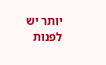יותר יש לפנות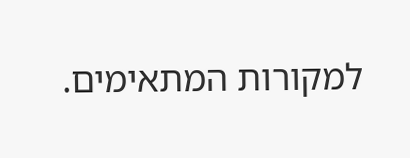למקורות המתאימים.